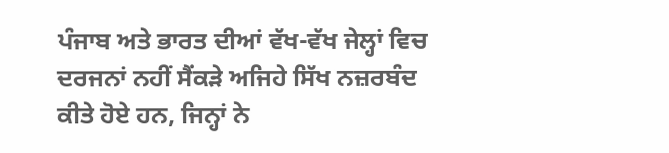ਪੰਜਾਬ ਅਤੇ ਭਾਰਤ ਦੀਆਂ ਵੱਖ-ਵੱਖ ਜੇਲ੍ਹਾਂ ਵਿਚ ਦਰਜਨਾਂ ਨਹੀਂ ਸੈਂਕੜੇ ਅਜਿਹੇ ਸਿੱਖ ਨਜ਼ਰਬੰਦ ਕੀਤੇ ਹੋਏ ਹਨ, ਜਿਨ੍ਹਾਂ ਨੇ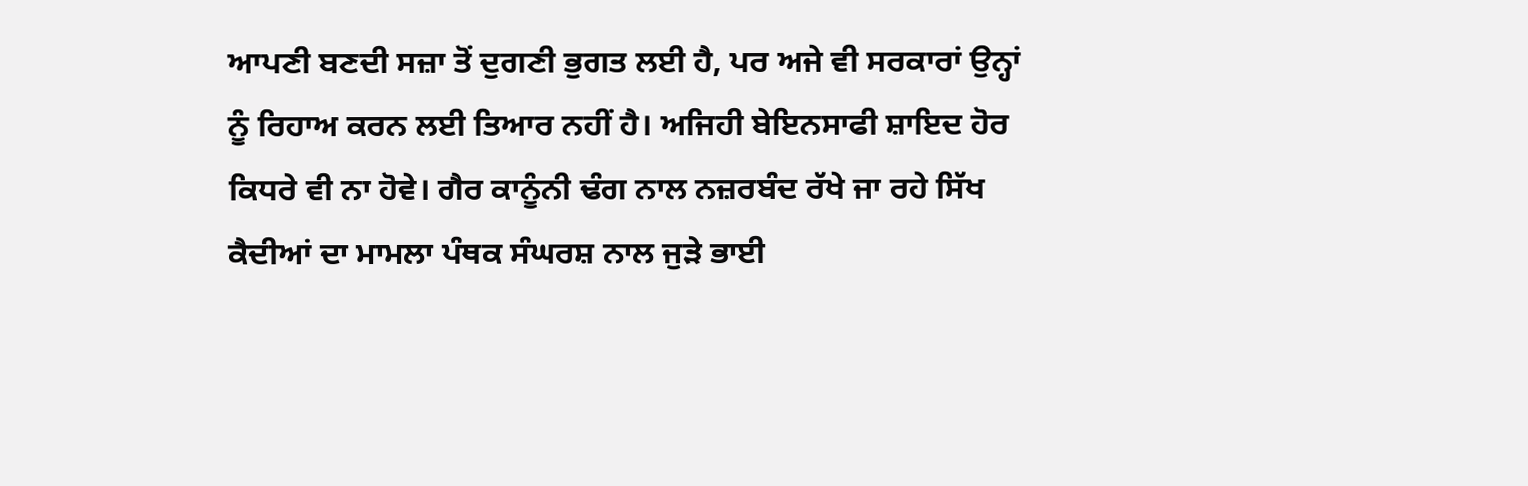ਆਪਣੀ ਬਣਦੀ ਸਜ਼ਾ ਤੋਂ ਦੁਗਣੀ ਭੁਗਤ ਲਈ ਹੈ, ਪਰ ਅਜੇ ਵੀ ਸਰਕਾਰਾਂ ਉਨ੍ਹਾਂ ਨੂੰ ਰਿਹਾਅ ਕਰਨ ਲਈ ਤਿਆਰ ਨਹੀਂ ਹੈ। ਅਜਿਹੀ ਬੇਇਨਸਾਫੀ ਸ਼ਾਇਦ ਹੋਰ ਕਿਧਰੇ ਵੀ ਨਾ ਹੋਵੇ। ਗੈਰ ਕਾਨੂੰਨੀ ਢੰਗ ਨਾਲ ਨਜ਼ਰਬੰਦ ਰੱਖੇ ਜਾ ਰਹੇ ਸਿੱਖ ਕੈਦੀਆਂ ਦਾ ਮਾਮਲਾ ਪੰਥਕ ਸੰਘਰਸ਼ ਨਾਲ ਜੁੜੇ ਭਾਈ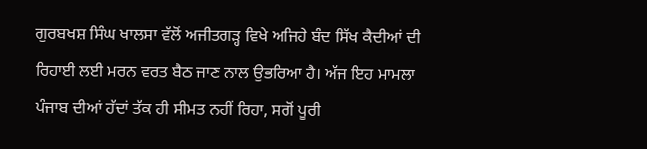ਗੁਰਬਖਸ਼ ਸਿੰਘ ਖਾਲਸਾ ਵੱਲੋਂ ਅਜੀਤਗੜ੍ਹ ਵਿਖੇ ਅਜਿਹੇ ਬੰਦ ਸਿੱਖ ਕੈਦੀਆਂ ਦੀ ਰਿਹਾਈ ਲਈ ਮਰਨ ਵਰਤ ਬੈਠ ਜਾਣ ਨਾਲ ਉਭਰਿਆ ਹੈ। ਅੱਜ ਇਹ ਮਾਮਲਾ ਪੰਜਾਬ ਦੀਆਂ ਹੱਦਾਂ ਤੱਕ ਹੀ ਸੀਮਤ ਨਹੀਂ ਰਿਹਾ, ਸਗੋਂ ਪੂਰੀ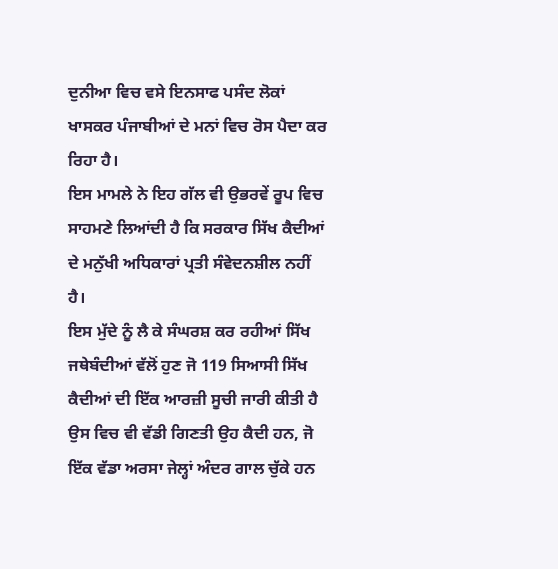ਦੁਨੀਆ ਵਿਚ ਵਸੇ ਇਨਸਾਫ ਪਸੰਦ ਲੋਕਾਂ ਖਾਸਕਰ ਪੰਜਾਬੀਆਂ ਦੇ ਮਨਾਂ ਵਿਚ ਰੋਸ ਪੈਦਾ ਕਰ ਰਿਹਾ ਹੈ।
ਇਸ ਮਾਮਲੇ ਨੇ ਇਹ ਗੱਲ ਵੀ ਉਭਰਵੇਂ ਰੂਪ ਵਿਚ ਸਾਹਮਣੇ ਲਿਆਂਦੀ ਹੈ ਕਿ ਸਰਕਾਰ ਸਿੱਖ ਕੈਦੀਆਂ ਦੇ ਮਨੁੱਖੀ ਅਧਿਕਾਰਾਂ ਪ੍ਰਤੀ ਸੰਵੇਦਨਸ਼ੀਲ ਨਹੀਂ ਹੈ।
ਇਸ ਮੁੱਦੇ ਨੂੰ ਲੈ ਕੇ ਸੰਘਰਸ਼ ਕਰ ਰਹੀਆਂ ਸਿੱਖ ਜਥੇਬੰਦੀਆਂ ਵੱਲੋਂ ਹੁਣ ਜੋ 119 ਸਿਆਸੀ ਸਿੱਖ ਕੈਦੀਆਂ ਦੀ ਇੱਕ ਆਰਜ਼ੀ ਸੂਚੀ ਜਾਰੀ ਕੀਤੀ ਹੈ ਉਸ ਵਿਚ ਵੀ ਵੱਡੀ ਗਿਣਤੀ ਉਹ ਕੈਦੀ ਹਨ, ਜੋ ਇੱਕ ਵੱਡਾ ਅਰਸਾ ਜੇਲ੍ਹਾਂ ਅੰਦਰ ਗਾਲ ਚੁੱਕੇ ਹਨ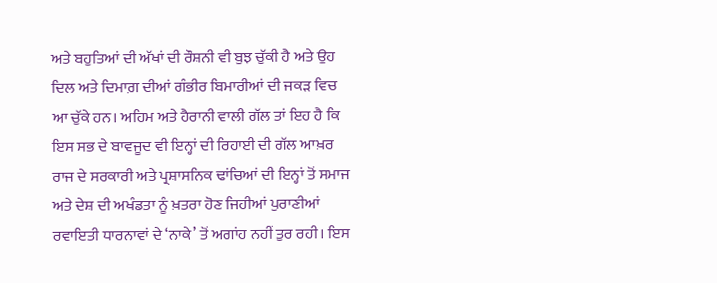ਅਤੇ ਬਹੁਤਿਆਂ ਦੀ ਅੱਖਾਂ ਦੀ ਰੌਸ਼ਨੀ ਵੀ ਬੁਝ ਚੁੱਕੀ ਹੈ ਅਤੇ ਉਹ ਦਿਲ ਅਤੇ ਦਿਮਾਗ਼ ਦੀਆਂ ਗੰਭੀਰ ਬਿਮਾਰੀਆਂ ਦੀ ਜਕੜ ਵਿਚ ਆ ਚੁੱਕੇ ਹਨ। ਅਹਿਮ ਅਤੇ ਹੈਰਾਨੀ ਵਾਲੀ ਗੱਲ ਤਾਂ ਇਹ ਹੈ ਕਿ ਇਸ ਸਭ ਦੇ ਬਾਵਜੂਦ ਵੀ ਇਨ੍ਹਾਂ ਦੀ ਰਿਹਾਈ ਦੀ ਗੱਲ ਆਖ਼ਰ ਰਾਜ ਦੇ ਸਰਕਾਰੀ ਅਤੇ ਪ੍ਰਸ਼ਾਸਨਿਕ ਢਾਂਚਿਆਂ ਦੀ ਇਨ੍ਹਾਂ ਤੋਂ ਸਮਾਜ ਅਤੇ ਦੇਸ਼ ਦੀ ਅਖੰਡਤਾ ਨੂੰ ਖ਼ਤਰਾ ਹੋਣ ਜਿਹੀਆਂ ਪੁਰਾਣੀਆਂ ਰਵਾਇਤੀ ਧਾਰਨਾਵਾਂ ਦੇ ‘ਨਾਕੇ’ ਤੋਂ ਅਗਾਂਹ ਨਹੀਂ ਤੁਰ ਰਹੀ। ਇਸ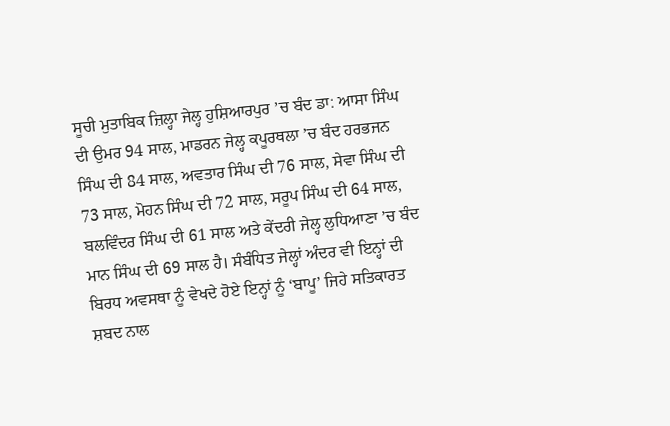ਸੂਚੀ ਮੁਤਾਬਿਕ ਜ਼ਿਲ੍ਹਾ ਜੇਲ੍ਹ ਹੁਸ਼ਿਆਰਪੁਰ ’ਚ ਬੰਦ ਡਾ: ਆਸਾ ਸਿੰਘ ਦੀ ਉਮਰ 94 ਸਾਲ, ਮਾਡਰਨ ਜੇਲ੍ਹ ਕਪੂਰਥਲਾ ’ਚ ਬੰਦ ਹਰਭਜਨ ਸਿੰਘ ਦੀ 84 ਸਾਲ, ਅਵਤਾਰ ਸਿੰਘ ਦੀ 76 ਸਾਲ, ਸੇਵਾ ਸਿੰਘ ਦੀ 73 ਸਾਲ, ਮੋਹਨ ਸਿੰਘ ਦੀ 72 ਸਾਲ, ਸਰੂਪ ਸਿੰਘ ਦੀ 64 ਸਾਲ, ਬਲਵਿੰਦਰ ਸਿੰਘ ਦੀ 61 ਸਾਲ ਅਤੇ ਕੇਂਦਰੀ ਜੇਲ੍ਹ ਲੁਧਿਆਣਾ ’ਚ ਬੰਦ ਮਾਨ ਸਿੰਘ ਦੀ 69 ਸਾਲ ਹੈ। ਸੰਬੰਧਿਤ ਜੇਲ੍ਹਾਂ ਅੰਦਰ ਵੀ ਇਨ੍ਹਾਂ ਦੀ ਬਿਰਧ ਅਵਸਥਾ ਨੂੰ ਵੇਖਦੇ ਹੋਏ ਇਨ੍ਹਾਂ ਨੂੰ ‘ਬਾਪੂ’ ਜਿਹੇ ਸਤਿਕਾਰਤ ਸ਼ਬਦ ਨਾਲ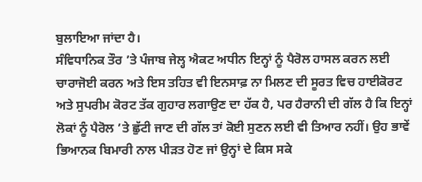ਬੁਲਾਇਆ ਜਾਂਦਾ ਹੈ।
ਸੰਵਿਧਾਨਿਕ ਤੌਰ ’ਤੇ ਪੰਜਾਬ ਜੇਲ੍ਹ ਐਕਟ ਅਧੀਨ ਇਨ੍ਹਾਂ ਨੂੰ ਪੈਰੋਲ ਹਾਸਲ ਕਰਨ ਲਈ ਚਾਰਾਜੋਈ ਕਰਨ ਅਤੇ ਇਸ ਤਹਿਤ ਵੀ ਇਨਸਾਫ਼ ਨਾ ਮਿਲਣ ਦੀ ਸੂਰਤ ਵਿਚ ਹਾਈਕੋਰਟ ਅਤੇ ਸੁਪਰੀਮ ਕੋਰਟ ਤੱਕ ਗੁਹਾਰ ਲਗਾਉਣ ਦਾ ਹੱਕ ਹੈ, ਪਰ ਹੈਰਾਨੀ ਦੀ ਗੱਲ ਹੈ ਕਿ ਇਨ੍ਹਾਂ ਲੋਕਾਂ ਨੂੰ ਪੈਰੋਲ ’ਤੇ ਛੁੱਟੀ ਜਾਣ ਦੀ ਗੱਲ ਤਾਂ ਕੋਈ ਸੁਣਨ ਲਈ ਵੀ ਤਿਆਰ ਨਹੀਂ। ਉਹ ਭਾਵੇਂ ਭਿਆਨਕ ਬਿਮਾਰੀ ਨਾਲ ਪੀੜਤ ਹੋਣ ਜਾਂ ਉਨ੍ਹਾਂ ਦੇ ਕਿਸ ਸਕੇ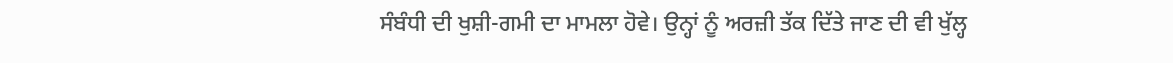ਸੰਬੰਧੀ ਦੀ ਖੁਸ਼ੀ-ਗਮੀ ਦਾ ਮਾਮਲਾ ਹੋਵੇ। ਉਨ੍ਹਾਂ ਨੂੰ ਅਰਜ਼ੀ ਤੱਕ ਦਿੱਤੇ ਜਾਣ ਦੀ ਵੀ ਖੁੱਲ੍ਹ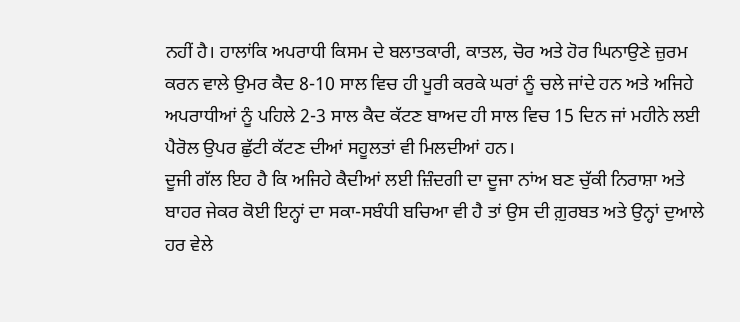ਨਹੀਂ ਹੈ। ਹਾਲਾਂਕਿ ਅਪਰਾਧੀ ਕਿਸਮ ਦੇ ਬਲਾਤਕਾਰੀ, ਕਾਤਲ, ਚੋਰ ਅਤੇ ਹੋਰ ਘਿਨਾਉਣੇ ਜ਼ੁਰਮ ਕਰਨ ਵਾਲੇ ਉਮਰ ਕੈਦ 8-10 ਸਾਲ ਵਿਚ ਹੀ ਪੂਰੀ ਕਰਕੇ ਘਰਾਂ ਨੂੰ ਚਲੇ ਜਾਂਦੇ ਹਨ ਅਤੇ ਅਜਿਹੇ ਅਪਰਾਧੀਆਂ ਨੂੰ ਪਹਿਲੇ 2-3 ਸਾਲ ਕੈਦ ਕੱਟਣ ਬਾਅਦ ਹੀ ਸਾਲ ਵਿਚ 15 ਦਿਨ ਜਾਂ ਮਹੀਨੇ ਲਈ ਪੈਰੋਲ ਉਪਰ ਛੁੱਟੀ ਕੱਟਣ ਦੀਆਂ ਸਹੂਲਤਾਂ ਵੀ ਮਿਲਦੀਆਂ ਹਨ।
ਦੂਜੀ ਗੱਲ ਇਹ ਹੈ ਕਿ ਅਜਿਹੇ ਕੈਦੀਆਂ ਲਈ ਜ਼ਿੰਦਗੀ ਦਾ ਦੂਜਾ ਨਾਂਅ ਬਣ ਚੁੱਕੀ ਨਿਰਾਸ਼ਾ ਅਤੇ ਬਾਹਰ ਜੇਕਰ ਕੋਈ ਇਨ੍ਹਾਂ ਦਾ ਸਕਾ-ਸਬੰਧੀ ਬਚਿਆ ਵੀ ਹੈ ਤਾਂ ਉਸ ਦੀ ਗ਼ੁਰਬਤ ਅਤੇ ਉਨ੍ਹਾਂ ਦੁਆਲੇ ਹਰ ਵੇਲੇ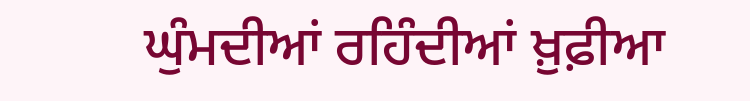ਘੁੰਮਦੀਆਂ ਰਹਿੰਦੀਆਂ ਖ਼ੁਫ਼ੀਆ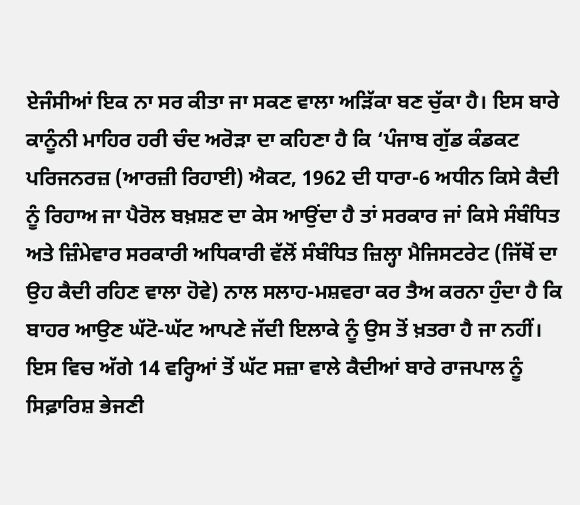ਏਜੰਸੀਆਂ ਇਕ ਨਾ ਸਰ ਕੀਤਾ ਜਾ ਸਕਣ ਵਾਲਾ ਅੜਿੱਕਾ ਬਣ ਚੁੱਕਾ ਹੈ। ਇਸ ਬਾਰੇ ਕਾਨੂੰਨੀ ਮਾਹਿਰ ਹਰੀ ਚੰਦ ਅਰੋੜਾ ਦਾ ਕਹਿਣਾ ਹੈ ਕਿ ‘ਪੰਜਾਬ ਗੁੱਡ ਕੰਡਕਟ ਪਰਿਜਨਰਜ਼ (ਆਰਜ਼ੀ ਰਿਹਾਈ) ਐਕਟ, 1962 ਦੀ ਧਾਰਾ-6 ਅਧੀਨ ਕਿਸੇ ਕੈਦੀ ਨੂੰ ਰਿਹਾਅ ਜਾ ਪੈਰੋਲ ਬਖ਼ਸ਼ਣ ਦਾ ਕੇਸ ਆਉਂਦਾ ਹੈ ਤਾਂ ਸਰਕਾਰ ਜਾਂ ਕਿਸੇ ਸੰਬੰਧਿਤ ਅਤੇ ਜ਼ਿੰਮੇਵਾਰ ਸਰਕਾਰੀ ਅਧਿਕਾਰੀ ਵੱਲੋਂ ਸੰਬੰਧਿਤ ਜ਼ਿਲ੍ਹਾ ਮੈਜਿਸਟਰੇਟ (ਜਿੱਥੋਂ ਦਾ ਉਹ ਕੈਦੀ ਰਹਿਣ ਵਾਲਾ ਹੋਵੇ) ਨਾਲ ਸਲਾਹ-ਮਸ਼ਵਰਾ ਕਰ ਤੈਅ ਕਰਨਾ ਹੁੰਦਾ ਹੈ ਕਿ ਬਾਹਰ ਆਉਣ ਘੱਟੋ-ਘੱਟ ਆਪਣੇ ਜੱਦੀ ਇਲਾਕੇ ਨੂੰ ਉਸ ਤੋਂ ਖ਼ਤਰਾ ਹੈ ਜਾ ਨਹੀਂ। ਇਸ ਵਿਚ ਅੱਗੇ 14 ਵਰ੍ਹਿਆਂ ਤੋਂ ਘੱਟ ਸਜ਼ਾ ਵਾਲੇ ਕੈਦੀਆਂ ਬਾਰੇ ਰਾਜਪਾਲ ਨੂੰ ਸਿਫ਼ਾਰਿਸ਼ ਭੇਜਣੀ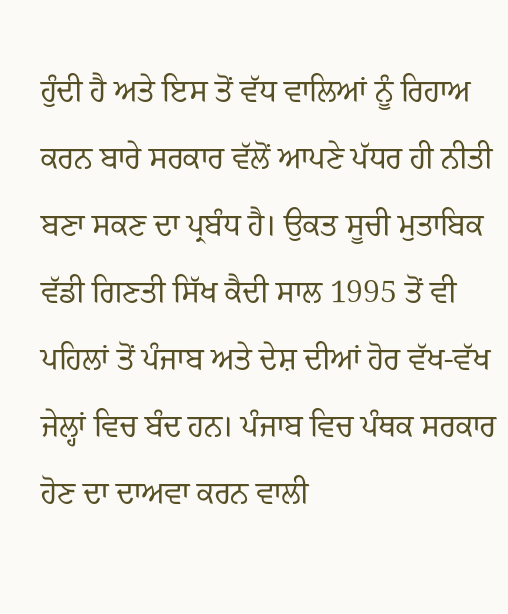ਹੁੰਦੀ ਹੈ ਅਤੇ ਇਸ ਤੋਂ ਵੱਧ ਵਾਲਿਆਂ ਨੂੰ ਰਿਹਾਅ ਕਰਨ ਬਾਰੇ ਸਰਕਾਰ ਵੱਲੋਂ ਆਪਣੇ ਪੱਧਰ ਹੀ ਨੀਤੀ ਬਣਾ ਸਕਣ ਦਾ ਪ੍ਰਬੰਧ ਹੈ। ਉਕਤ ਸੂਚੀ ਮੁਤਾਬਿਕ ਵੱਡੀ ਗਿਣਤੀ ਸਿੱਖ ਕੈਦੀ ਸਾਲ 1995 ਤੋਂ ਵੀ ਪਹਿਲਾਂ ਤੋਂ ਪੰਜਾਬ ਅਤੇ ਦੇਸ਼ ਦੀਆਂ ਹੋਰ ਵੱਖ-ਵੱਖ ਜੇਲ੍ਹਾਂ ਵਿਚ ਬੰਦ ਹਨ। ਪੰਜਾਬ ਵਿਚ ਪੰਥਕ ਸਰਕਾਰ ਹੋਣ ਦਾ ਦਾਅਵਾ ਕਰਨ ਵਾਲੀ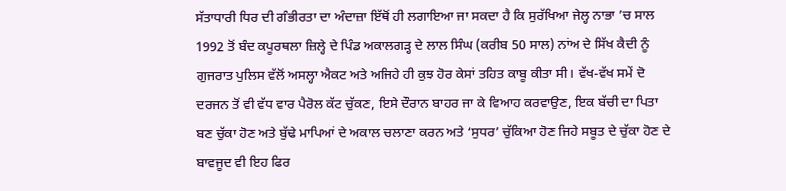ਸੱਤਾਧਾਰੀ ਧਿਰ ਦੀ ਗੰਭੀਰਤਾ ਦਾ ਅੰਦਾਜ਼ਾ ਇੱਥੋਂ ਹੀ ਲਗਾਇਆ ਜਾ ਸਕਦਾ ਹੈ ਕਿ ਸੁਰੱਖਿਆ ਜੇਲ੍ਹ ਨਾਭਾ ’ਚ ਸਾਲ 1992 ਤੋਂ ਬੰਦ ਕਪੂਰਥਲਾ ਜ਼ਿਲ੍ਹੇ ਦੇ ਪਿੰਡ ਅਕਾਲਗੜ੍ਹ ਦੇ ਲਾਲ ਸਿੰਘ (ਕਰੀਬ 50 ਸਾਲ) ਨਾਂਅ ਦੇ ਸਿੱਖ ਕੈਦੀ ਨੂੰ ਗੁਜਰਾਤ ਪੁਲਿਸ ਵੱਲੋਂ ਅਸਲ੍ਹਾ ਐਕਟ ਅਤੇ ਅਜਿਹੇ ਹੀ ਕੁਝ ਹੋਰ ਕੇਸਾਂ ਤਹਿਤ ਕਾਬੂ ਕੀਤਾ ਸੀ। ਵੱਖ-ਵੱਖ ਸਮੇਂ ਦੋ ਦਰਜਨ ਤੋਂ ਵੀ ਵੱਧ ਵਾਰ ਪੈਰੋਲ ਕੱਟ ਚੁੱਕਣ, ਇਸੇ ਦੌਰਾਨ ਬਾਹਰ ਜਾ ਕੇ ਵਿਆਹ ਕਰਵਾਉਣ, ਇਕ ਬੱਚੀ ਦਾ ਪਿਤਾ ਬਣ ਚੁੱਕਾ ਹੋਣ ਅਤੇ ਬੁੱਢੇ ਮਾਪਿਆਂ ਦੇ ਅਕਾਲ ਚਲਾਣਾ ਕਰਨ ਅਤੇ ‘ਸੁਧਰ’ ਚੁੱਕਿਆ ਹੋਣ ਜਿਹੇ ਸਬੂਤ ਦੇ ਚੁੱਕਾ ਹੋਣ ਦੇ ਬਾਵਜੂਦ ਵੀ ਇਹ ਫਿਰ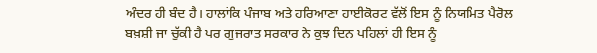ਅੰਦਰ ਹੀ ਬੰਦ ਹੈ। ਹਾਲਾਂਕਿ ਪੰਜਾਬ ਅਤੇ ਹਰਿਆਣਾ ਹਾਈਕੋਰਟ ਵੱਲੋਂ ਇਸ ਨੂੰ ਨਿਯਮਿਤ ਪੈਰੋਲ ਬਖ਼ਸ਼ੀ ਜਾ ਚੁੱਕੀ ਹੈ ਪਰ ਗੁਜਰਾਤ ਸਰਕਾਰ ਨੇ ਕੁਝ ਦਿਨ ਪਹਿਲਾਂ ਹੀ ਇਸ ਨੂੰ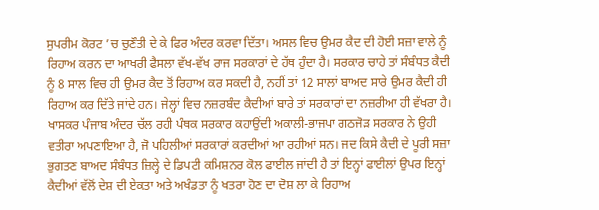ਸੁਪਰੀਮ ਕੋਰਟ ’ਚ ਚੁਣੌਤੀ ਦੇ ਕੇ ਫਿਰ ਅੰਦਰ ਕਰਵਾ ਦਿੱਤਾ। ਅਸਲ ਵਿਚ ਉਮਰ ਕੈਦ ਦੀ ਹੋਈ ਸਜ਼ਾ ਵਾਲੇ ਨੂੰ ਰਿਹਾਅ ਕਰਨ ਦਾ ਆਖਰੀ ਫੈਸਲਾ ਵੱਖ-ਵੱਖ ਰਾਜ ਸਰਕਾਰਾਂ ਦੇ ਹੱਥ ਹੁੰਦਾ ਹੈ। ਸਰਕਾਰ ਚਾਹੇ ਤਾਂ ਸੰਬੰਧਤ ਕੈਦੀ ਨੂੰ 8 ਸਾਲ ਵਿਚ ਹੀ ਉਮਰ ਕੈਦ ਤੋਂ ਰਿਹਾਅ ਕਰ ਸਕਦੀ ਹੈ, ਨਹੀਂ ਤਾਂ 12 ਸਾਲਾਂ ਬਾਅਦ ਸਾਰੇ ਉਮਰ ਕੈਦੀ ਹੀ ਰਿਹਾਅ ਕਰ ਦਿੱਤੇ ਜਾਂਦੇ ਹਨ। ਜੇਲ੍ਹਾਂ ਵਿਚ ਨਜ਼ਰਬੰਦ ਕੈਦੀਆਂ ਬਾਰੇ ਤਾਂ ਸਰਕਾਰਾਂ ਦਾ ਨਜ਼ਰੀਆ ਹੀ ਵੱਖਰਾ ਹੈ। ਖਾਸਕਰ ਪੰਜਾਬ ਅੰਦਰ ਚੱਲ ਰਹੀ ਪੰਥਕ ਸਰਕਾਰ ਕਹਾਉਂਦੀ ਅਕਾਲੀ-ਭਾਜਪਾ ਗਠਜੋੜ ਸਰਕਾਰ ਨੇ ਉਹੀ ਵਤੀਰਾ ਅਪਣਾਇਆ ਹੈ, ਜੋ ਪਹਿਲੀਆਂ ਸਰਕਾਰਾਂ ਕਰਦੀਆਂ ਆ ਰਹੀਆਂ ਸਨ। ਜਦ ਕਿਸੇ ਕੈਦੀ ਦੇ ਪੂਰੀ ਸਜ਼ਾ ਭੁਗਤਣ ਬਾਅਦ ਸੰਬੰਧਤ ਜ਼ਿਲ੍ਹੇ ਦੇ ਡਿਪਟੀ ਕਮਿਸ਼ਨਰ ਕੋਲ ਫਾਈਲ ਜਾਂਦੀ ਹੈ ਤਾਂ ਇਨ੍ਹਾਂ ਫਾਈਲਾਂ ਉਪਰ ਇਨ੍ਹਾਂ ਕੈਦੀਆਂ ਵੱਲੋਂ ਦੇਸ਼ ਦੀ ਏਕਤਾ ਅਤੇ ਅਖੰਡਤਾ ਨੂੰ ਖਤਰਾ ਹੋਣ ਦਾ ਦੋਸ਼ ਲਾ ਕੇ ਰਿਹਾਅ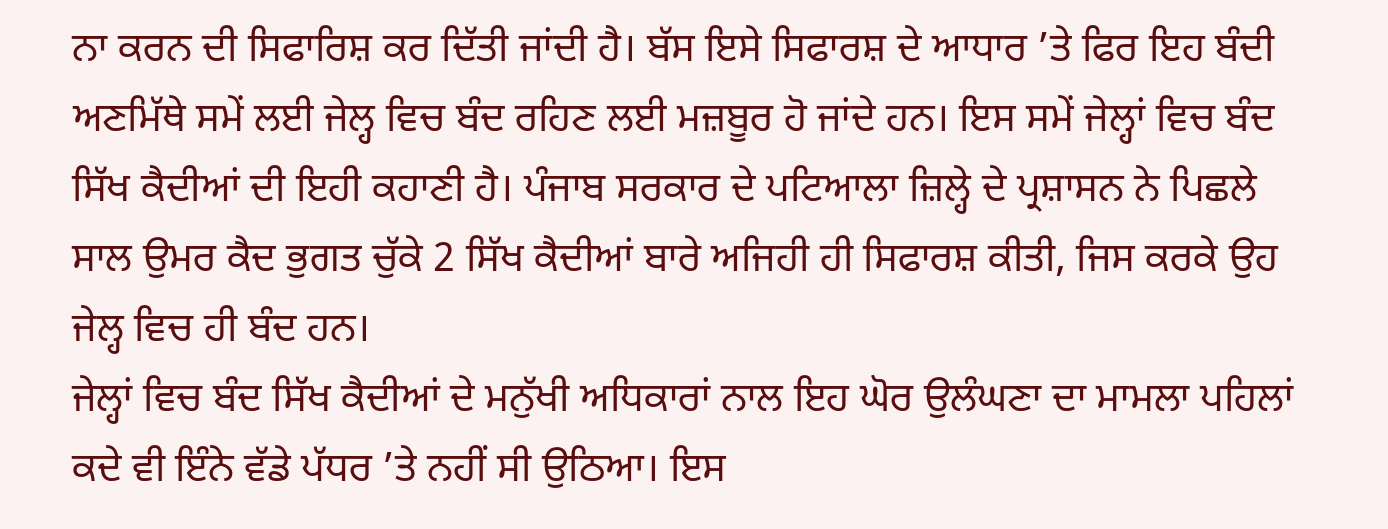ਨਾ ਕਰਨ ਦੀ ਸਿਫਾਰਿਸ਼ ਕਰ ਦਿੱਤੀ ਜਾਂਦੀ ਹੈ। ਬੱਸ ਇਸੇ ਸਿਫਾਰਸ਼ ਦੇ ਆਧਾਰ ’ਤੇ ਫਿਰ ਇਹ ਬੰਦੀ ਅਣਮਿੱਥੇ ਸਮੇਂ ਲਈ ਜੇਲ੍ਹ ਵਿਚ ਬੰਦ ਰਹਿਣ ਲਈ ਮਜ਼ਬੂਰ ਹੋ ਜਾਂਦੇ ਹਨ। ਇਸ ਸਮੇਂ ਜੇਲ੍ਹਾਂ ਵਿਚ ਬੰਦ ਸਿੱਖ ਕੈਦੀਆਂ ਦੀ ਇਹੀ ਕਹਾਣੀ ਹੈ। ਪੰਜਾਬ ਸਰਕਾਰ ਦੇ ਪਟਿਆਲਾ ਜ਼ਿਲ੍ਹੇ ਦੇ ਪ੍ਰਸ਼ਾਸਨ ਨੇ ਪਿਛਲੇ ਸਾਲ ਉਮਰ ਕੈਦ ਭੁਗਤ ਚੁੱਕੇ 2 ਸਿੱਖ ਕੈਦੀਆਂ ਬਾਰੇ ਅਜਿਹੀ ਹੀ ਸਿਫਾਰਸ਼ ਕੀਤੀ, ਜਿਸ ਕਰਕੇ ਉਹ ਜੇਲ੍ਹ ਵਿਚ ਹੀ ਬੰਦ ਹਨ।
ਜੇਲ੍ਹਾਂ ਵਿਚ ਬੰਦ ਸਿੱਖ ਕੈਦੀਆਂ ਦੇ ਮਨੁੱਖੀ ਅਧਿਕਾਰਾਂ ਨਾਲ ਇਹ ਘੋਰ ਉਲੰਘਣਾ ਦਾ ਮਾਮਲਾ ਪਹਿਲਾਂ ਕਦੇ ਵੀ ਇੰਨੇ ਵੱਡੇ ਪੱਧਰ ’ਤੇ ਨਹੀਂ ਸੀ ਉਠਿਆ। ਇਸ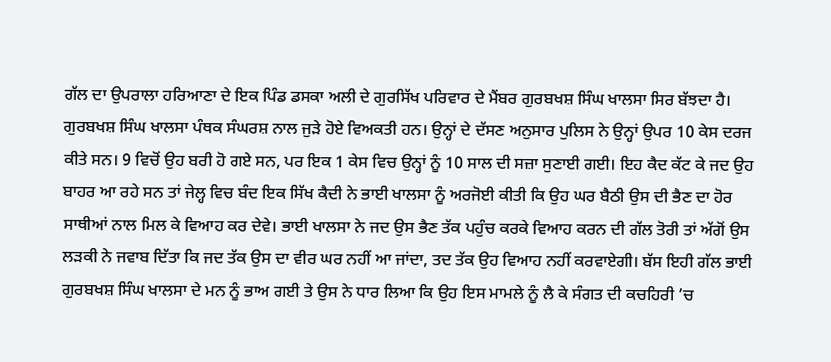ਗੱਲ ਦਾ ਉਪਰਾਲਾ ਹਰਿਆਣਾ ਦੇ ਇਕ ਪਿੰਡ ਡਸਕਾ ਅਲੀ ਦੇ ਗੁਰਸਿੱਖ ਪਰਿਵਾਰ ਦੇ ਮੈਂਬਰ ਗੁਰਬਖਸ਼ ਸਿੰਘ ਖਾਲਸਾ ਸਿਰ ਬੱਝਦਾ ਹੈ। ਗੁਰਬਖਸ਼ ਸਿੰਘ ਖਾਲਸਾ ਪੰਥਕ ਸੰਘਰਸ਼ ਨਾਲ ਜੁੜੇ ਹੋਏ ਵਿਅਕਤੀ ਹਨ। ਉਨ੍ਹਾਂ ਦੇ ਦੱਸਣ ਅਨੁਸਾਰ ਪੁਲਿਸ ਨੇ ਉਨ੍ਹਾਂ ਉਪਰ 10 ਕੇਸ ਦਰਜ ਕੀਤੇ ਸਨ। 9 ਵਿਚੋਂ ਉਹ ਬਰੀ ਹੋ ਗਏ ਸਨ, ਪਰ ਇਕ 1 ਕੇਸ ਵਿਚ ਉਨ੍ਹਾਂ ਨੂੰ 10 ਸਾਲ ਦੀ ਸਜ਼ਾ ਸੁਣਾਈ ਗਈ। ਇਹ ਕੈਦ ਕੱਟ ਕੇ ਜਦ ਉਹ ਬਾਹਰ ਆ ਰਹੇ ਸਨ ਤਾਂ ਜੇਲ੍ਹ ਵਿਚ ਬੰਦ ਇਕ ਸਿੱਖ ਕੈਦੀ ਨੇ ਭਾਈ ਖਾਲਸਾ ਨੂੰ ਅਰਜੋਈ ਕੀਤੀ ਕਿ ਉਹ ਘਰ ਬੈਠੀ ਉਸ ਦੀ ਭੈਣ ਦਾ ਹੋਰ ਸਾਥੀਆਂ ਨਾਲ ਮਿਲ ਕੇ ਵਿਆਹ ਕਰ ਦੇਵੇ। ਭਾਈ ਖਾਲਸਾ ਨੇ ਜਦ ਉਸ ਭੈਣ ਤੱਕ ਪਹੁੰਚ ਕਰਕੇ ਵਿਆਹ ਕਰਨ ਦੀ ਗੱਲ ਤੋਰੀ ਤਾਂ ਅੱਗੋਂ ਉਸ ਲੜਕੀ ਨੇ ਜਵਾਬ ਦਿੱਤਾ ਕਿ ਜਦ ਤੱਕ ਉਸ ਦਾ ਵੀਰ ਘਰ ਨਹੀਂ ਆ ਜਾਂਦਾ, ਤਦ ਤੱਕ ਉਹ ਵਿਆਹ ਨਹੀਂ ਕਰਵਾਏਗੀ। ਬੱਸ ਇਹੀ ਗੱਲ ਭਾਈ ਗੁਰਬਖਸ਼ ਸਿੰਘ ਖਾਲਸਾ ਦੇ ਮਨ ਨੂੰ ਭਾਅ ਗਈ ਤੇ ਉਸ ਨੇ ਧਾਰ ਲਿਆ ਕਿ ਉਹ ਇਸ ਮਾਮਲੇ ਨੂੰ ਲੈ ਕੇ ਸੰਗਤ ਦੀ ਕਚਹਿਰੀ ’ਚ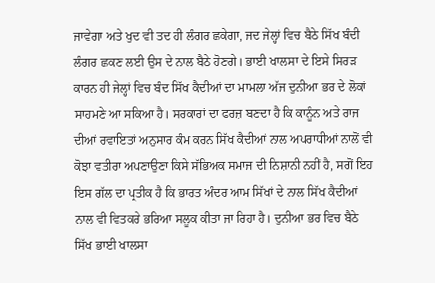ਜਾਵੇਗਾ ਅਤੇ ਖੁਦ ਵੀ ਤਦ ਹੀ ਲੰਗਰ ਛਕੇਗਾ, ਜਦ ਜੇਲ੍ਹਾਂ ਵਿਚ ਬੈਠੇ ਸਿੱਖ ਬੰਦੀ ਲੰਗਰ ਛਕਣ ਲਈ ਉਸ ਦੇ ਨਾਲ ਬੈਠੇ ਹੋਣਗੇ। ਭਾਈ ਖਾਲਸਾ ਦੇ ਇਸੇ ਸਿਰੜ ਕਾਰਨ ਹੀ ਜੇਲ੍ਹਾਂ ਵਿਚ ਬੰਦ ਸਿੱਖ ਕੈਦੀਆਂ ਦਾ ਮਾਮਲਾ ਅੱਜ ਦੁਨੀਆ ਭਰ ਦੇ ਲੋਕਾਂ ਸਾਹਮਣੇ ਆ ਸਕਿਆ ਹੈ। ਸਰਕਾਰਾਂ ਦਾ ਫਰਜ਼ ਬਣਦਾ ਹੈ ਕਿ ਕਾਨੂੰਨ ਅਤੇ ਰਾਜ ਦੀਆਂ ਰਵਾਇਤਾਂ ਅਨੁਸਾਰ ਕੰਮ ਕਰਨ ਸਿੱਖ ਕੈਦੀਆਂ ਨਾਲ ਅਪਰਾਧੀਆਂ ਨਾਲੋਂ ਵੀ ਕੋਝਾ ਵਤੀਰਾ ਅਪਣਾਉਣਾ ਕਿਸੇ ਸੱਭਿਅਕ ਸਮਾਜ ਦੀ ਨਿਸ਼ਾਨੀ ਨਹੀਂ ਹੈ, ਸਗੋਂ ਇਹ ਇਸ ਗੱਲ ਦਾ ਪ੍ਰਤੀਕ ਹੈ ਕਿ ਭਾਰਤ ਅੰਦਰ ਆਮ ਸਿੱਖਾਂ ਦੇ ਨਾਲ ਸਿੱਖ ਕੈਦੀਆਂ ਨਾਲ ਵੀ ਵਿਤਕਰੇ ਭਰਿਆ ਸਲੂਕ ਕੀਤਾ ਜਾ ਰਿਹਾ ਹੈ। ਦੁਨੀਆ ਭਰ ਵਿਚ ਬੈਠੇ ਸਿੱਖ ਭਾਈ ਖਾਲਸਾ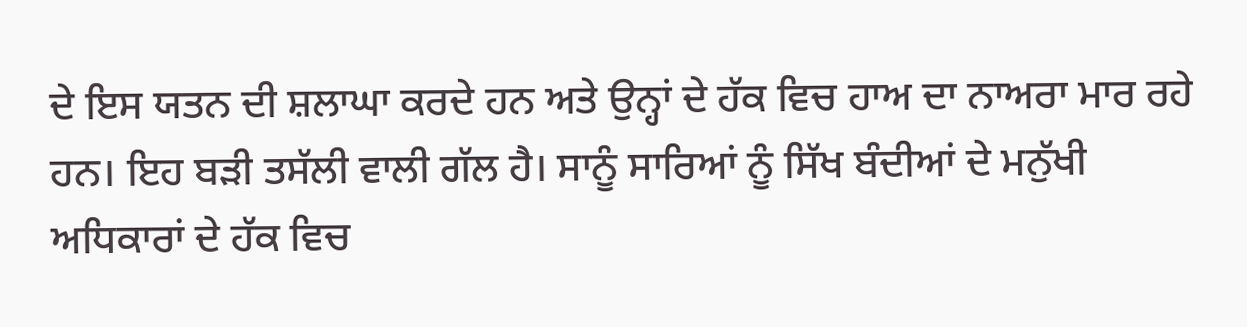ਦੇ ਇਸ ਯਤਨ ਦੀ ਸ਼ਲਾਘਾ ਕਰਦੇ ਹਨ ਅਤੇ ਉਨ੍ਹਾਂ ਦੇ ਹੱਕ ਵਿਚ ਹਾਅ ਦਾ ਨਾਅਰਾ ਮਾਰ ਰਹੇ ਹਨ। ਇਹ ਬੜੀ ਤਸੱਲੀ ਵਾਲੀ ਗੱਲ ਹੈ। ਸਾਨੂੰ ਸਾਰਿਆਂ ਨੂੰ ਸਿੱਖ ਬੰਦੀਆਂ ਦੇ ਮਨੁੱਖੀ ਅਧਿਕਾਰਾਂ ਦੇ ਹੱਕ ਵਿਚ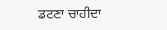ਡਟਣਾ ਚਾਹੀਦਾ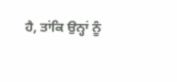ਹੈ, ਤਾਂਕਿ ਉਨ੍ਹਾਂ ਨੂੰ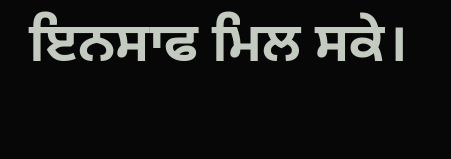ਇਨਸਾਫ ਮਿਲ ਸਕੇ।